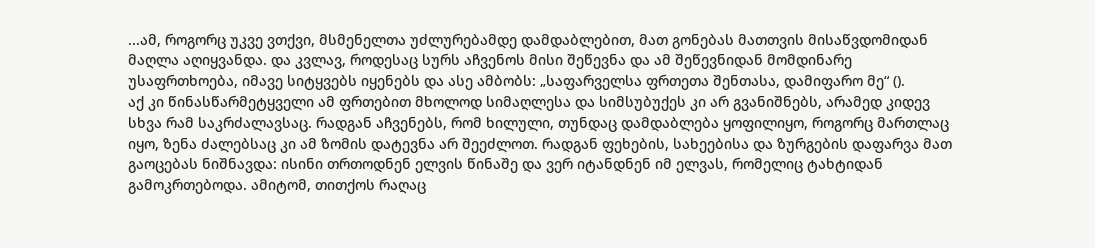...ამ, როგორც უკვე ვთქვი, მსმენელთა უძლურებამდე დამდაბლებით, მათ გონებას მათთვის მისაწვდომიდან მაღლა აღიყვანდა. და კვლავ, როდესაც სურს აჩვენოს მისი შეწევნა და ამ შეწევნიდან მომდინარე უსაფრთხოება, იმავე სიტყვებს იყენებს და ასე ამბობს: „საფარველსა ფრთეთა შენთასა, დამიფარო მე“ ().
აქ კი წინასწარმეტყველი ამ ფრთებით მხოლოდ სიმაღლესა და სიმსუბუქეს კი არ გვანიშნებს, არამედ კიდევ სხვა რამ საკრძალავსაც. რადგან აჩვენებს, რომ ხილული, თუნდაც დამდაბლება ყოფილიყო, როგორც მართლაც იყო, ზენა ძალებსაც კი ამ ზომის დატევნა არ შეეძლოთ. რადგან ფეხების, სახეებისა და ზურგების დაფარვა მათ გაოცებას ნიშნავდა: ისინი თრთოდნენ ელვის წინაშე და ვერ იტანდნენ იმ ელვას, რომელიც ტახტიდან გამოკრთებოდა. ამიტომ, თითქოს რაღაც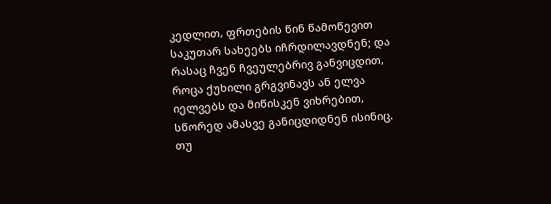კედლით, ფრთების წინ წამოწევით საკუთარ სახეებს იჩრდილავდნენ; და რასაც ჩვენ ჩვეულებრივ განვიცდით, როცა ქუხილი გრგვინავს ან ელვა იელვებს და მიწისკენ ვიხრებით, სწორედ ამასვე განიცდიდნენ ისინიც. თუ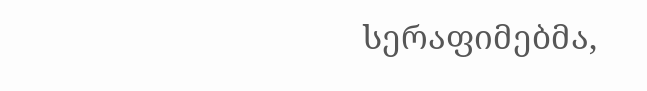სერაფიმებმა,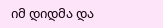იმ დიდმა და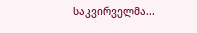საკვირველმა...